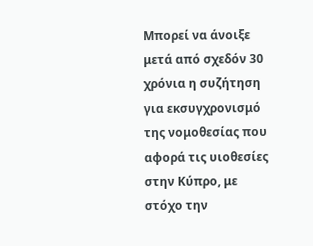Μπορεί να άνοιξε μετά από σχεδόν 30 χρόνια η συζήτηση για εκσυγχρονισμό της νομοθεσίας που αφορά τις υιοθεσίες στην Κύπρο, με στόχο την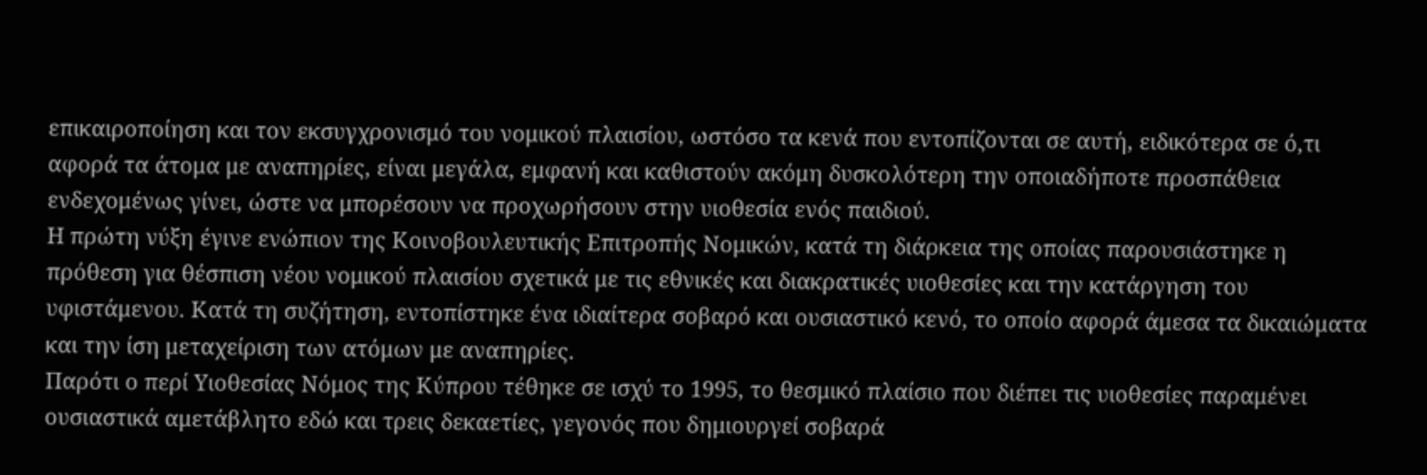επικαιροποίηση και τον εκσυγχρονισμό του νομικού πλαισίου, ωστόσο τα κενά που εντοπίζονται σε αυτή, ειδικότερα σε ό,τι αφορά τα άτομα με αναπηρίες, είναι μεγάλα, εμφανή και καθιστούν ακόμη δυσκολότερη την οποιαδήποτε προσπάθεια ενδεχομένως γίνει, ώστε να μπορέσουν να προχωρήσουν στην υιοθεσία ενός παιδιού.
Η πρώτη νύξη έγινε ενώπιον της Κοινοβουλευτικής Επιτροπής Νομικών, κατά τη διάρκεια της οποίας παρουσιάστηκε η πρόθεση για θέσπιση νέου νομικού πλαισίου σχετικά με τις εθνικές και διακρατικές υιοθεσίες και την κατάργηση του υφιστάμενου. Κατά τη συζήτηση, εντοπίστηκε ένα ιδιαίτερα σοβαρό και ουσιαστικό κενό, το οποίο αφορά άμεσα τα δικαιώματα και την ίση μεταχείριση των ατόμων με αναπηρίες.
Παρότι ο περί Υιοθεσίας Νόμος της Κύπρου τέθηκε σε ισχύ το 1995, το θεσμικό πλαίσιο που διέπει τις υιοθεσίες παραμένει ουσιαστικά αμετάβλητο εδώ και τρεις δεκαετίες, γεγονός που δημιουργεί σοβαρά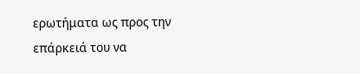ερωτήματα ως προς την επάρκειά του να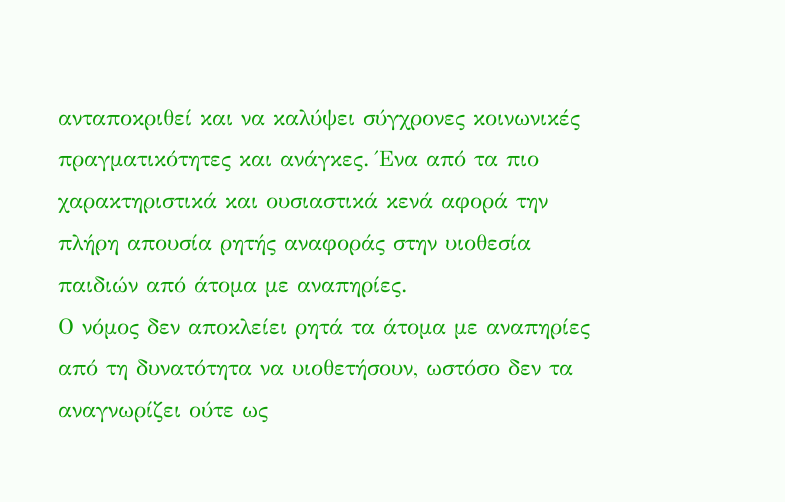ανταποκριθεί και να καλύψει σύγχρονες κοινωνικές πραγματικότητες και ανάγκες. Ένα από τα πιο χαρακτηριστικά και ουσιαστικά κενά αφορά την πλήρη απουσία ρητής αναφοράς στην υιοθεσία παιδιών από άτομα με αναπηρίες.
Ο νόμος δεν αποκλείει ρητά τα άτομα με αναπηρίες από τη δυνατότητα να υιοθετήσουν, ωστόσο δεν τα αναγνωρίζει ούτε ως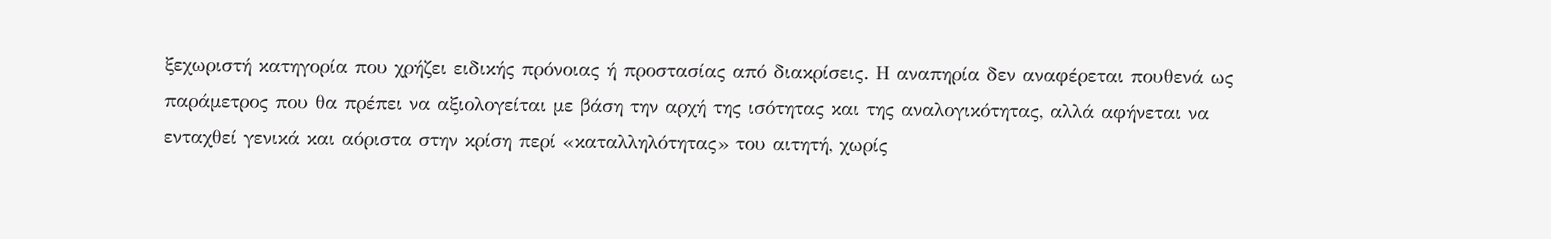ξεχωριστή κατηγορία που χρήζει ειδικής πρόνοιας ή προστασίας από διακρίσεις. Η αναπηρία δεν αναφέρεται πουθενά ως παράμετρος που θα πρέπει να αξιολογείται με βάση την αρχή της ισότητας και της αναλογικότητας, αλλά αφήνεται να ενταχθεί γενικά και αόριστα στην κρίση περί «καταλληλότητας» του αιτητή, χωρίς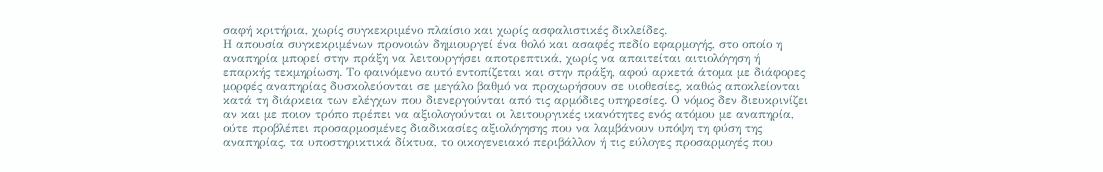σαφή κριτήρια, χωρίς συγκεκριμένο πλαίσιο και χωρίς ασφαλιστικές δικλείδες.
Η απουσία συγκεκριμένων προνοιών δημιουργεί ένα θολό και ασαφές πεδίο εφαρμογής, στο οποίο η αναπηρία μπορεί στην πράξη να λειτουργήσει αποτρεπτικά, χωρίς να απαιτείται αιτιολόγηση ή επαρκής τεκμηρίωση. Το φαινόμενο αυτό εντοπίζεται και στην πράξη, αφού αρκετά άτομα με διάφορες μορφές αναπηρίας δυσκολεύονται σε μεγάλο βαθμό να προχωρήσουν σε υιοθεσίες, καθώς αποκλείονται κατά τη διάρκεια των ελέγχων που διενεργούνται από τις αρμόδιες υπηρεσίες. Ο νόμος δεν διευκρινίζει αν και με ποιον τρόπο πρέπει να αξιολογούνται οι λειτουργικές ικανότητες ενός ατόμου με αναπηρία, ούτε προβλέπει προσαρμοσμένες διαδικασίες αξιολόγησης που να λαμβάνουν υπόψη τη φύση της αναπηρίας, τα υποστηρικτικά δίκτυα, το οικογενειακό περιβάλλον ή τις εύλογες προσαρμογές που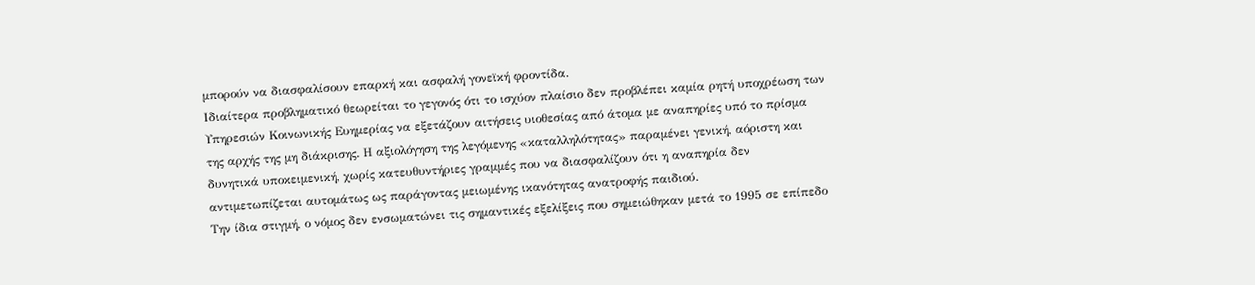μπορούν να διασφαλίσουν επαρκή και ασφαλή γονεϊκή φροντίδα.
Ιδιαίτερα προβληματικό θεωρείται το γεγονός ότι το ισχύον πλαίσιο δεν προβλέπει καμία ρητή υποχρέωση των Υπηρεσιών Κοινωνικής Ευημερίας να εξετάζουν αιτήσεις υιοθεσίας από άτομα με αναπηρίες υπό το πρίσμα της αρχής της μη διάκρισης. Η αξιολόγηση της λεγόμενης «καταλληλότητας» παραμένει γενική, αόριστη και δυνητικά υποκειμενική, χωρίς κατευθυντήριες γραμμές που να διασφαλίζουν ότι η αναπηρία δεν αντιμετωπίζεται αυτομάτως ως παράγοντας μειωμένης ικανότητας ανατροφής παιδιού.
Την ίδια στιγμή, ο νόμος δεν ενσωματώνει τις σημαντικές εξελίξεις που σημειώθηκαν μετά το 1995 σε επίπεδο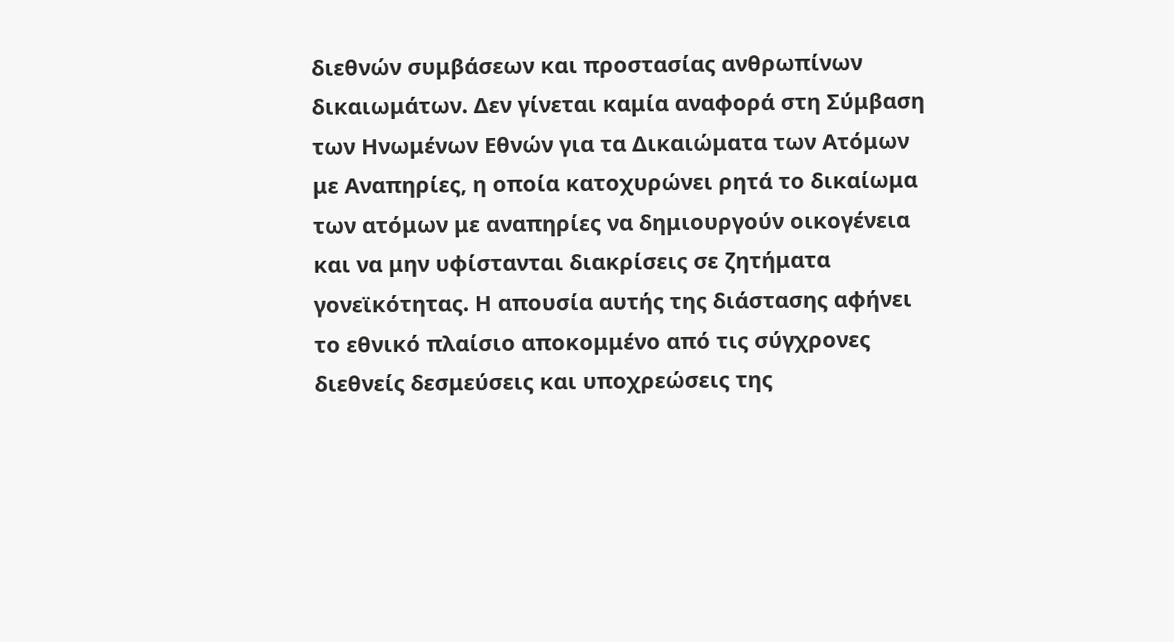διεθνών συμβάσεων και προστασίας ανθρωπίνων δικαιωμάτων. Δεν γίνεται καμία αναφορά στη Σύμβαση των Ηνωμένων Εθνών για τα Δικαιώματα των Ατόμων με Αναπηρίες, η οποία κατοχυρώνει ρητά το δικαίωμα των ατόμων με αναπηρίες να δημιουργούν οικογένεια και να μην υφίστανται διακρίσεις σε ζητήματα γονεϊκότητας. Η απουσία αυτής της διάστασης αφήνει το εθνικό πλαίσιο αποκομμένο από τις σύγχρονες διεθνείς δεσμεύσεις και υποχρεώσεις της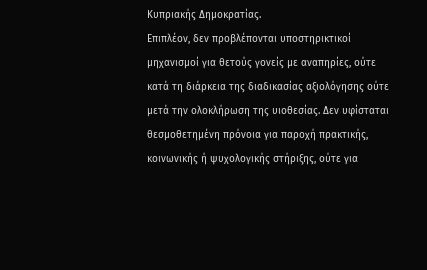Κυπριακής Δημοκρατίας.
Επιπλέον, δεν προβλέπονται υποστηρικτικοί μηχανισμοί για θετούς γονείς με αναπηρίες, ούτε κατά τη διάρκεια της διαδικασίας αξιολόγησης ούτε μετά την ολοκλήρωση της υιοθεσίας. Δεν υφίσταται θεσμοθετημένη πρόνοια για παροχή πρακτικής, κοινωνικής ή ψυχολογικής στήριξης, ούτε για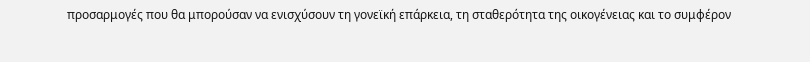προσαρμογές που θα μπορούσαν να ενισχύσουν τη γονεϊκή επάρκεια, τη σταθερότητα της οικογένειας και το συμφέρον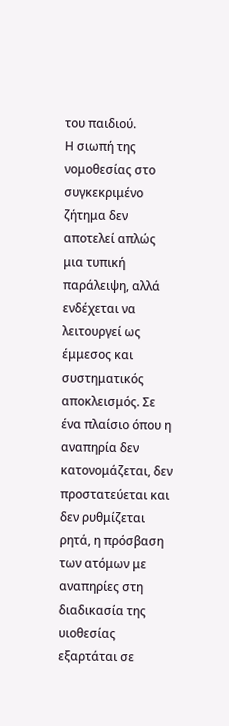του παιδιού.
Η σιωπή της νομοθεσίας στο συγκεκριμένο ζήτημα δεν αποτελεί απλώς μια τυπική παράλειψη, αλλά ενδέχεται να λειτουργεί ως έμμεσος και συστηματικός αποκλεισμός. Σε ένα πλαίσιο όπου η αναπηρία δεν κατονομάζεται, δεν προστατεύεται και δεν ρυθμίζεται ρητά, η πρόσβαση των ατόμων με αναπηρίες στη διαδικασία της υιοθεσίας εξαρτάται σε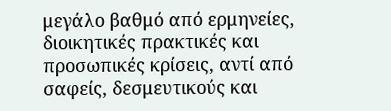μεγάλο βαθμό από ερμηνείες, διοικητικές πρακτικές και προσωπικές κρίσεις, αντί από σαφείς, δεσμευτικούς και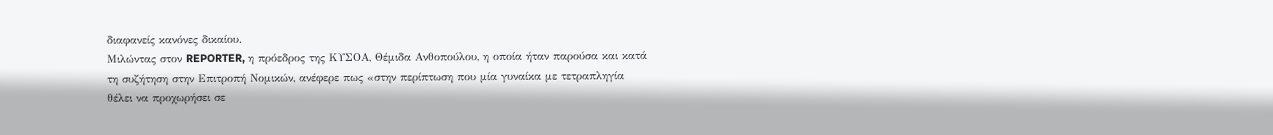διαφανείς κανόνες δικαίου.
Μιλώντας στον REPORTER, η πρόεδρος της ΚΥΣΟΑ, Θέμιδα Ανθοπούλου, η οποία ήταν παρούσα και κατά τη συζήτηση στην Επιτροπή Νομικών, ανέφερε πως «στην περίπτωση που μία γυναίκα με τετραπληγία θέλει να προχωρήσει σε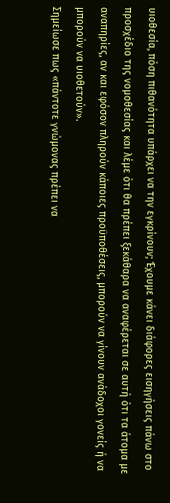υιοθεσία, πόση πιθανότητα υπάρχει να την εγκρίνουν; Έχουμε κάνει διάφορες εισηγήσεις πάνω στο προσχέδιο της νομοθεσίας και λέμε ότι θα πρέπει ξεκάθαρα να αναφέρεται σε αυτή ότι τα άτομα με αναπηρίες, αν και εφόσον πληρούν κάποιες προϋποθέσεις, μπορούν να γίνουν ανάδοχοι γονείς ή να μπορούν να υιοθετούν».
Σημείωσε πως «πάντοτε γνώμονας πρέπει να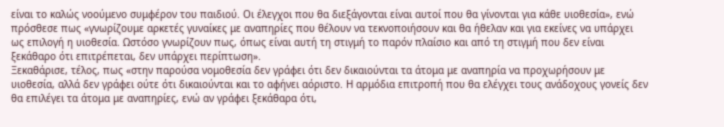είναι το καλώς νοούμενο συμφέρον του παιδιού. Οι έλεγχοι που θα διεξάγονται είναι αυτοί που θα γίνονται για κάθε υιοθεσία», ενώ πρόσθεσε πως «γνωρίζουμε αρκετές γυναίκες με αναπηρίες που θέλουν να τεκνοποιήσουν και θα ήθελαν και για εκείνες να υπάρχει ως επιλογή η υιοθεσία. Ωστόσο γνωρίζουν πως, όπως είναι αυτή τη στιγμή το παρόν πλαίσιο και από τη στιγμή που δεν είναι ξεκάθαρο ότι επιτρέπεται, δεν υπάρχει περίπτωση».
Ξεκαθάρισε, τέλος, πως «στην παρούσα νομοθεσία δεν γράφει ότι δεν δικαιούνται τα άτομα με αναπηρία να προχωρήσουν με υιοθεσία, αλλά δεν γράφει ούτε ότι δικαιούνται και το αφήνει αόριστο. Η αρμόδια επιτροπή που θα ελέγχει τους ανάδοχους γονείς δεν θα επιλέγει τα άτομα με αναπηρίες, ενώ αν γράφει ξεκάθαρα ότι,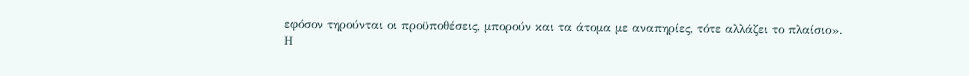εφόσον τηρούνται οι προϋποθέσεις, μπορούν και τα άτομα με αναπηρίες, τότε αλλάζει το πλαίσιο».
Η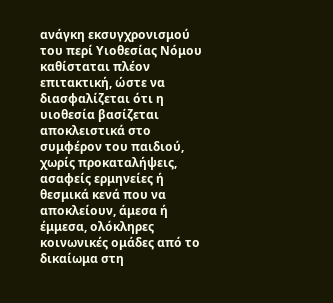ανάγκη εκσυγχρονισμού του περί Υιοθεσίας Νόμου καθίσταται πλέον επιτακτική, ώστε να διασφαλίζεται ότι η υιοθεσία βασίζεται αποκλειστικά στο συμφέρον του παιδιού, χωρίς προκαταλήψεις, ασαφείς ερμηνείες ή θεσμικά κενά που να αποκλείουν, άμεσα ή έμμεσα, ολόκληρες κοινωνικές ομάδες από το δικαίωμα στη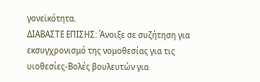γονεϊκότητα.
ΔΙΑΒΑΣΤΕ ΕΠΙΣΗΣ: Άνοιξε σε συζήτηση για εκσυγχρονισμό της νομοθεσίας για τις υιοθεσίες-Βολές βουλευτών για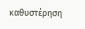καθυστέρηση